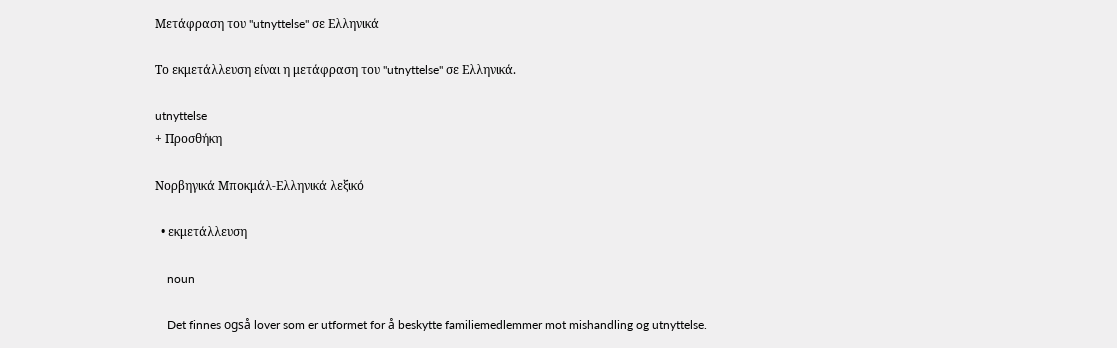Μετάφραση του "utnyttelse" σε Ελληνικά

Το εκμετάλλευση είναι η μετάφραση του "utnyttelse" σε Ελληνικά.

utnyttelse
+ Προσθήκη

Νορβηγικά Μποκμάλ-Ελληνικά λεξικό

  • εκμετάλλευση

    noun

    Det finnes også lover som er utformet for å beskytte familiemedlemmer mot mishandling og utnyttelse.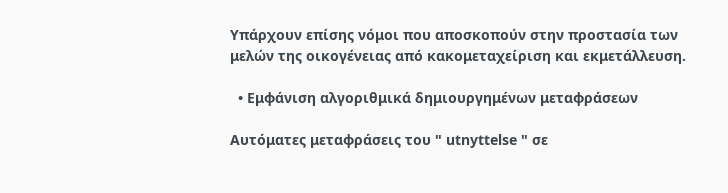Υπάρχουν επίσης νόμοι που αποσκοπούν στην προστασία των μελών της οικογένειας από κακομεταχείριση και εκμετάλλευση.

  • Εμφάνιση αλγοριθμικά δημιουργημένων μεταφράσεων

Αυτόματες μεταφράσεις του " utnyttelse " σε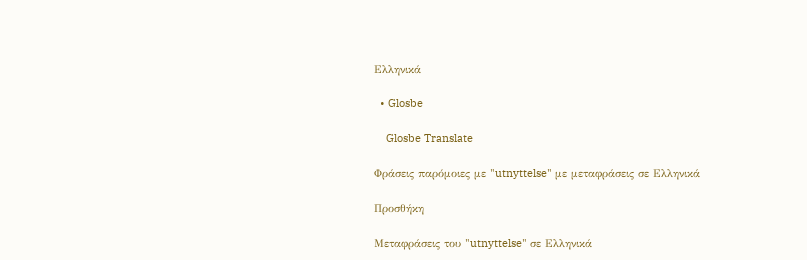Ελληνικά

  • Glosbe

    Glosbe Translate

Φράσεις παρόμοιες με "utnyttelse" με μεταφράσεις σε Ελληνικά

Προσθήκη

Μεταφράσεις του "utnyttelse" σε Ελληνικά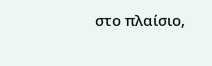στο πλαίσιο,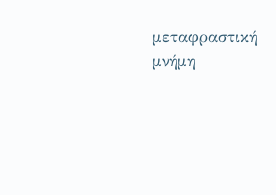μεταφραστική μνήμη